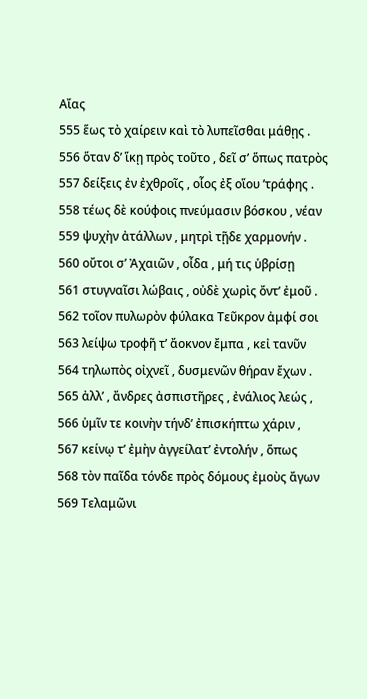Αἴας
555 ἕως τὸ χαίρειν καὶ τὸ λυπεῖσθαι μάθῃς .
556 ὅταν δ’ ἵκῃ πρὸς τοῦτο , δεῖ σ’ ὅπως πατρὸς
557 δείξεις ἐν ἐχθροῖς , οἷος ἐξ οἵου ’τράφης .
558 τέως δὲ κούφοις πνεύμασιν βόσκου , νέαν
559 ψυχὴν ἀτάλλων , μητρὶ τῇδε χαρμονήν .
560 οὔτοι σ’ Ἀχαιῶν , οἶδα , μή τις ὑβρίσῃ
561 στυγναῖσι λώβαις , οὐδὲ χωρὶς ὄντ’ ἐμοῦ .
562 τοῖον πυλωρὸν φύλακα Τεῦκρον ἀμφί σοι
563 λείψω τροφῆ τ’ ἄοκνον ἔμπα , κεἰ τανῦν
564 τηλωπὸς οἰχνεῖ , δυσμενῶν θήραν ἔχων .
565 ἀλλ’ , ἄνδρες ἀσπιστῆρες , ἐνάλιος λεώς ,
566 ὑμῖν τε κοινὴν τήνδ’ ἐπισκήπτω χάριν ,
567 κείνῳ τ’ ἐμὴν ἀγγείλατ’ ἐντολήν , ὅπως
568 τὸν παῖδα τόνδε πρὸς δόμους ἐμοὺς ἄγων
569 Τελαμῶνι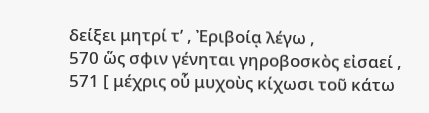δείξει μητρί τ’ , Ἐριβοίᾳ λέγω ,
570 ὥς σφιν γένηται γηροβοσκὸς εἰσαεί ,
571 [ μέχρις οὗ μυχοὺς κίχωσι τοῦ κάτω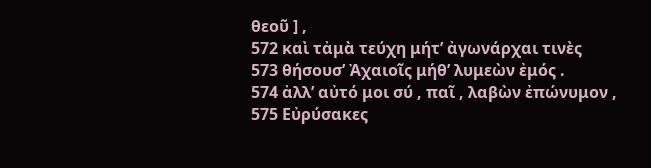θεοῦ ] ,
572 καὶ τἀμὰ τεύχη μήτ’ ἀγωνάρχαι τινὲς
573 θήσουσ’ Ἀχαιοῖς μήθ’ λυμεὼν ἐμός .
574 ἀλλ’ αὐτό μοι σύ , παῖ , λαβὼν ἐπώνυμον ,
575 Εὐρύσακες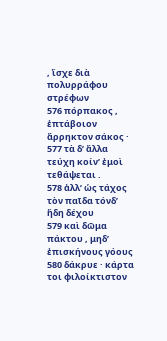, ἴσχε διὰ πολυρράφου στρέφων
576 πόρπακος , ἑπτάβοιον ἄρρηκτον σάκος ·
577 τὰ δ’ ἄλλα τεύχη κοίν’ ἐμοὶ τεθάψεται .
578 ἀλλ’ ὡς τάχος τὸν παῖδα τόνδ’ ἤδη δέχου
579 καὶ δῶμα πάκτου , μηδ’ ἐπισκήνους γόους
580 δάκρυε · κάρτα τοι φιλοίκτιστον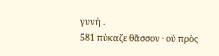γυνή .
581 πύκαζε θᾶσσον · οὐ πρὸς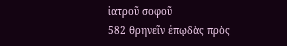ἰατροῦ σοφοῦ
582 θρηνεῖν ἐπῳδὰς πρὸς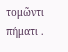τομῶντι πήματι .